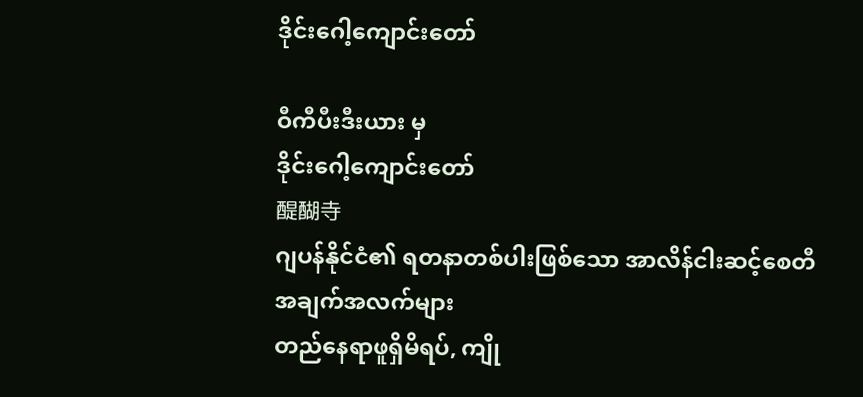ဒိုင်းဂေါ့ကျောင်းတော်

ဝီကီပီးဒီးယား မှ
ဒိုင်းဂေါ့ကျောင်းတော်
醍醐寺
ဂျပန်နိုင်ငံ၏ ရတနာတစ်ပါးဖြစ်သော အာလိန်ငါးဆင့်စေတီ
အချက်အလက်များ
တည်နေရာဖူရှိမိရပ်, ကျို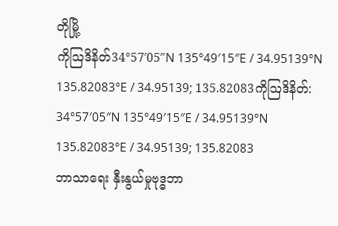တိုမြို့
ကိုဩဒိနိတ်34°57′05″N 135°49′15″E / 34.95139°N 135.82083°E / 34.95139; 135.82083ကိုဩဒိနိတ်: 34°57′05″N 135°49′15″E / 34.95139°N 135.82083°E / 34.95139; 135.82083
ဘာသာရေး နှီးနွယ်မှုဗုဒ္ဓဘာ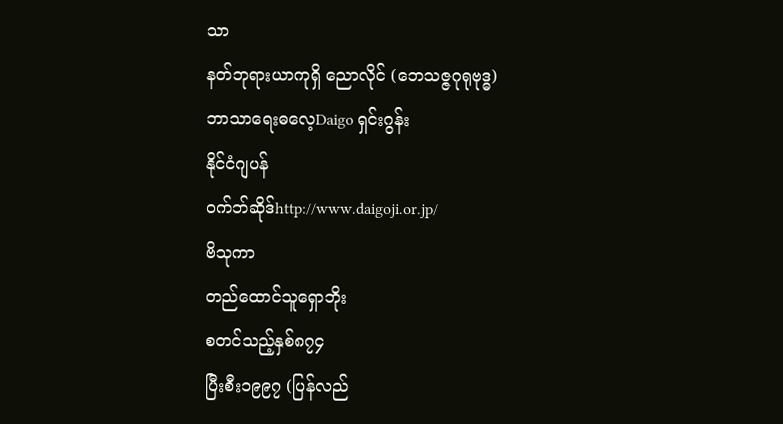သာ
နတ်ဘုရားယာကုရှိ ညောလိုင် (ဘေသဇ္ဇဂုရုဗုဒ္ဓ)
ဘာသာရေးဓလေ့Daigo ရှင်းဂွန်း
နိုင်ငံဂျပန်
ဝက်ဘ်ဆိုဒ်http://www.daigoji.or.jp/
ဗိသုကာ
တည်ထောင်သူရှောဘိုး
စတင်သည့်နှစ်၈၇၄
ပြီးစီး၁၉၉၇ (ပြန်လည်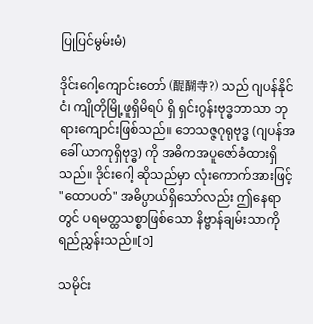ပြုပြင်မွမ်းမံ)

ဒိုင်းဂေါ့ကျောင်းတော် (醍醐寺?) သည် ဂျပန်နိုင်ငံ၊ ကျိုတိုမြို့ဖူရှိမိရပ် ရှိ ရှင်းဂွန်းဗုဒ္ဓဘာသာ ဘုရားကျောင်းဖြစ်သည်။ ဘေသဇ္ဇဂုရုဗုဒ္ဓ (ဂျပန်အခေါ် ယာကုရှိဗုဒ္ဓ) ကို အဓိကအပူဇော်ခံထားရှိသည်။ ဒိုင်းဂေါ့ ဆိုသည်မှာ လုံးကောက်အားဖြင့် "ထောပတ်" အဓိပ္ပာယ်ရှိသော်လည်း ဤနေရာတွင် ပရမတ္ထသစ္စာဖြစ်သော နိဗ္ဗာန်ချမ်းသာကို ရည်ညွှန်းသည်။[၁]

သမိုင်း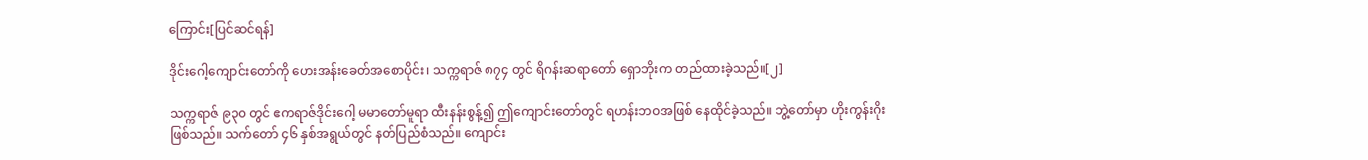ကြောင်း[ပြင်ဆင်ရန်]

ဒိုင်းဂေါ့ကျောင်းတော်ကို ဟေးအန်းခေတ်အစောပိုင်း၊ သက္ကရာဇ် ၈၇၄ တွင် ရိဂန်းဆရာတော် ရှောဘိုးက တည်ထားခဲ့သည်။[၂]

သက္ကရာဇ် ၉၃၀ တွင် ဧကရာဇ်ဒိုင်းဂေါ့ မမာတော်မူရာ ထီးနန်းစွန့်၍ ဤကျောင်းတော်တွင် ရဟန်းဘဝအဖြစ် နေထိုင်ခဲ့သည်။ ဘွဲ့တော်မှာ ဟိုးကွန်းဂိုး ဖြစ်သည်။ သက်တော် ၄၆ နှစ်အရွယ်တွင် နတ်ပြည်စံသည်။ ကျောင်း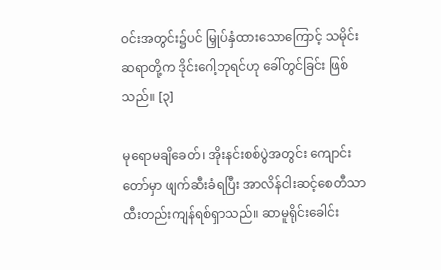ဝင်းအတွင်း၌ပင် မြှုပ်နှံထားသောကြောင့် သမိုင်းဆရာတို့က ဒိုင်းဂေါ့ဘုရင်ဟု ခေါ်တွင်ခြင်း ဖြစ်သည်။ [၃]

မုရောမချိခေတ်၊ အိုးနင်းစစ်ပွဲအတွင်း ကျောင်းတော်မှာ ဖျက်ဆီးခံရပြီး အာလိန်ငါးဆင့်စေတီသာ ထီးတည်းကျန်ရစ်ရှာသည်။ ဆာမူရိုင်းခေါင်း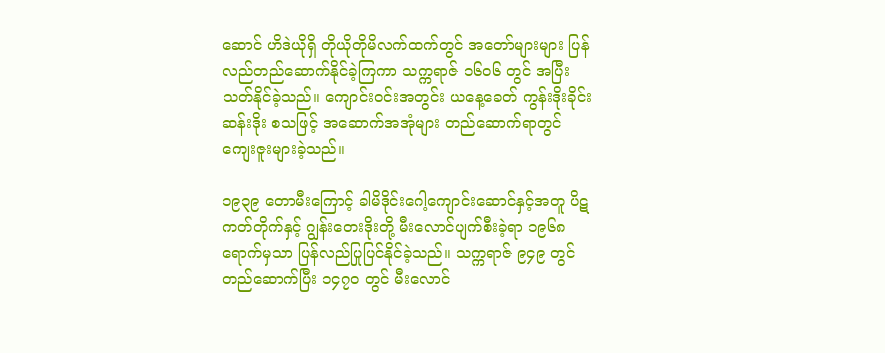ဆောင် ဟိဒဲယိုရှိ တိုယိုတိုမိလက်ထက်တွင် အတော်များများ ပြန်လည်တည်ဆောက်နိုင်ခဲ့ကြကာ သက္ကရာဇ် ၁၆၀၆ တွင် အပြီးသတ်နိုင်ခဲ့သည်။ ကျောင်းဝင်းအတွင်း ယနေ့ခေတ် ကွန်းဒိုးခိုင်းဆန်းဒိုး စသဖြင့် အဆောက်အအုံများ တည်ဆောက်ရာတွင် ကျေးဇူးများခဲ့သည်။

၁၉၃၉ တောမီးကြောင့် ခါမိဒိုင်းဂေါ့ကျောင်းဆောင်နှင့်အတူ ပိဋကတ်တိုက်နှင့် ဂျွန်းတေးဒိုးတို့ မီးလောင်ပျက်စီးခဲ့ရာ ၁၉၆၈ ရောက်မှသာ ပြန်လည်ပြုပြင်နိုင်ခဲ့သည်။ သက္ကရာဇ် ၉၄၉ တွင် တည်ဆောက်ပြီး ၁၄၇၀ တွင် မီးလောင်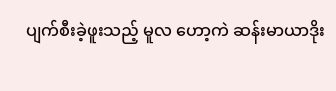ပျက်စီးခဲ့ဖူးသည့် မူလ ဟော့ကဲ ဆန်းမာယာဒိုး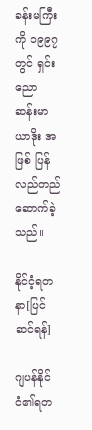ခန်းမကြီးကို ၁၉၉၇ တွင် ရှင်းညော ဆန်းမာယာဒိုး အဖြစ် ပြန်လည်တည်ဆောက်ခဲ့သည်။

နိုင်ငံ့ရတနာ[ပြင်ဆင်ရန်]

ဂျပန်နိုင်ငံ၏ရတ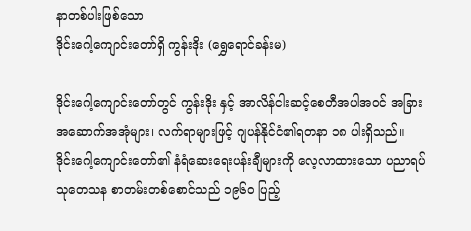နာတစ်ပါးဖြစ်သော
ဒိုင်းဂေါ့ကျောင်းတော်ရှိ ကွန်းဒိုး (ရွှေရောင်ခန်းမ)

ဒိုင်းဂေါ့ကျောင်းတော်တွင် ကွန်းဒိုး နှင့် အာလိန်ငါးဆင့်စေတီအပါအဝင် အခြားအဆောက်အအုံများ၊ လက်ရာများဖြင့် ဂျပန်နိုင်ငံ၏ရတနာ ၁၈ ပါးရှိသည်။ ဒိုင်းဂေါ့ကျောင်းတော်၏ နံရံဆေးရေးပန်းချီများကို လေ့လာထားသော ပညာရပ်သုတေသန စာတမ်းတစ်စောင်သည် ၁၉၆၀ ပြည့်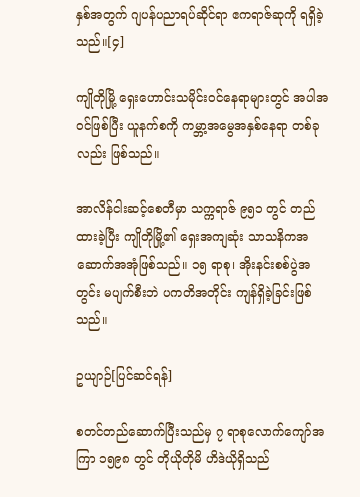နှစ်အတွက် ဂျပန်ပညာရပ်ဆိုင်ရာ ဧကရာဇ်ဆုကို ရရှိခဲ့သည်။[၄]

ကျိုတိုမြို့ ရှေးဟောင်းသမိုင်းဝင်နေရာများတွင် အပါအဝင်ဖြစ်ပြီး ယူနက်စကို ကမ္ဘာ့အမွေအနှစ်နေရာ တစ်ခုလည်း ဖြစ်သည်။

အာလိန်ငါးဆင့်စေတီမှာ သက္ကရာဇ် ၉၅၁ တွင် တည်ထားခဲ့ပြီး ကျိုတိုမြို့၏ ရှေးအကျဆုံး သာသနိကအဆောက်အအုံဖြစ်သည်။ ၁၅ ရာစု၊ အိုးနင်းစစ်ပွဲအတွင်း မပျက်စီးဘဲ ပကတိအတိုင်း ကျန်ရှိခဲ့ခြင်းဖြစ်သည်။

ဥယျာဉ်[ပြင်ဆင်ရန်]

စတင်တည်ဆောက်ပြီးသည်မှ ၇ ရာစုလောက်ကျော်အကြာ ၁၅၉၈ တွင် တိုယိုတိုမိ ဟိဒဲယိုရှိသည်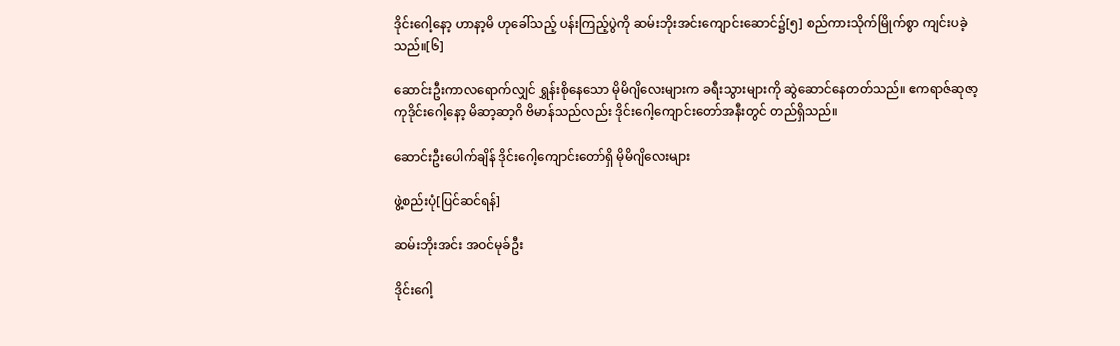ဒိုင်းဂေါ့နော့ ဟာနာ့မိ ဟုခေါ်သည့် ပန်းကြည့်ပွဲကို ဆမ်းဘိုးအင်းကျောင်းဆောင်၌[၅] စည်ကားသိုက်မြိုက်စွာ ကျင်းပခဲ့သည်။[၆]

ဆောင်းဦးကာလရောက်လျှင် ရွှန်းစိုနေသော မိုမိဂျိလေးများက ခရီးသွားများကို ဆွဲဆောင်နေတတ်သည်။ ဧကရာဇ်ဆုဇာ့ကုဒိုင်းဂေါ့နော့ မိဆာ့ဆာ့ဂိ ဗိမာန်သည်လည်း ဒိုင်းဂေါ့ကျောင်းတော်အနီးတွင် တည်ရှိသည်။

ဆောင်းဦးပေါက်ချိန် ဒိုင်းဂေါ့ကျောင်းတော်ရှိ မိုမိဂျိလေးများ

ဖွဲ့စည်းပုံ[ပြင်ဆင်ရန်]

ဆမ်းဘိုးအင်း အဝင်မုခ်ဦး

ဒိုင်းဂေါ့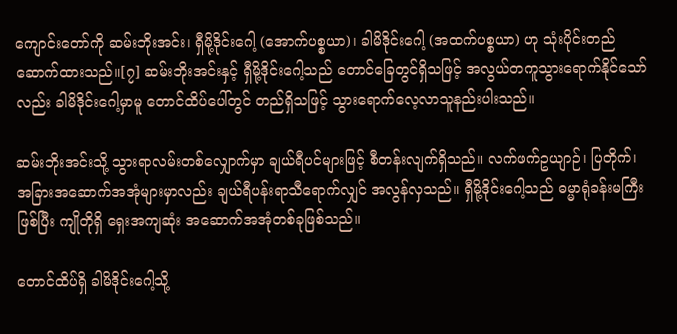ကျောင်းတော်ကို ဆမ်းဘိုးအင်း၊ ရှီမို့ဒိုင်းဂေါ့ (အောက်ပစ္စယာ)၊ ခါမိဒိုင်းဂေါ့ (အထက်ပစ္စယာ) ဟု သုံးပိုင်းတည်ဆောက်ထားသည်။[၇] ဆမ်းဘိုးအင်းနှင့် ရှီမို့ဒိုင်းဂေါ့သည် တောင်ခြေတွင်ရှိသဖြင့် အလွယ်တကူသွားရောက်နိုင်သော်လည်း ခါမိဒိုင်းဂေါ့မှာမူ တောင်ထိပ်ပေါ်တွင် တည်ရှိသဖြင့် သွားရောက်လေ့လာသူနည်းပါးသည်။

ဆမ်းဘိုးအင်းသို့ သွားရာလမ်းတစ်လျှောက်မှာ ချယ်ရီပင်များဖြင့် စီတန်းလျက်ရှိသည်။ လက်ဖက်ဥယျာဉ်၊ ပြတိုက်၊ အခြားအဆောက်အအုံများမှာလည်း ချယ်ရီပန်းရာသီရောက်လျှင် အလွန်လှသည်။ ရှီမို့ဒိုင်းဂေါ့သည် ဓမ္မာရုံခန်းမကြီးဖြစ်ပြီး ကျိုတိုရှိ ရှေးအကျဆုံး အဆောက်အအုံတစ်ခုဖြစ်သည်။

တောင်ထိပ်ရှိ ခါမိဒိုင်းဂေါ့သို့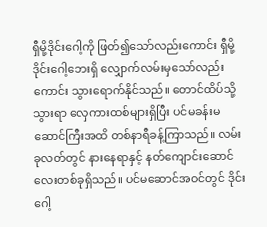ရှီမို့ဒိုင်းဂေါ့ကို ဖြတ်၍သော်လည်းကောင်း ရှီမို့ဒိုင်းဂေါ့ဘေးရှိ လျှောက်လမ်းမှသော်လည်းကောင်း သွားရောက်နိုင်သည်။ တောင်ထိပ်သို့သွားရာ လှေကားထစ်များရှိပြီး ပင်မခန်းမဆောင်ကြီးအထိ တစ်နာရီခန့်ကြာသည်။ လမ်းခုလတ်တွင် နားနေရာနှင့် နတ်ကျောင်းဆောင်လေးတစ်ခုရှိသည်။ ပင်မဆောင်အဝင်တွင် ဒိုင်းဂေါ့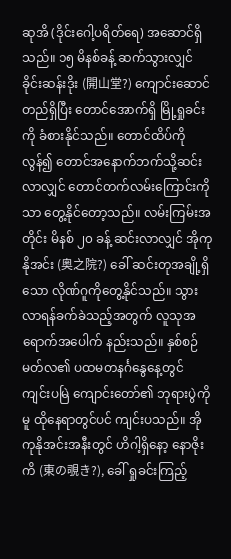ဆုအိ (ဒိုင်းဂေါ့ပရိတ်ရေ) အဆောင်ရှိသည်။ ၁၅ မိနစ်ခန့် ဆက်သွားလျှင် ခိုင်းဆန်းဒိုး (開山堂?) ကျောင်းဆောင်တည်ရှိပြီး တောင်အောက်ရှိ မြို့ရှုခင်းကို ခံစားနိုင်သည်။ တောင်ထိပ်ကိုလွန်၍ တောင်အနောက်ဘက်သို့ဆင်းလာလျှင် တောင်တက်လမ်းကြောင်းကိုသာ တွေ့နိုင်တော့သည်။ လမ်းကြမ်းအတိုင်း မိနစ် ၂၀ ခန့် ဆင်းလာလျှင် အိုကုနိုအင်း (奥之院?) ခေါ် ဆင်းတုအချို့ရှိသော လိုဏ်ဂူကိုတွေ့နိုင်သည်။ သွားလာရန်ခက်ခဲသည့်အတွက် လူသုအရောက်အပေါက် နည်းသည်။ နှစ်စဉ် မတ်လ၏ ပထမတနင်္ဂနွေနေ့တွင် ကျင်းပမြဲ ကျောင်းတော်၏ ဘုရားပွဲကိုမူ ထိုနေရာတွင်ပင် ကျင်းပသည်။ အိုကုနိုအင်းအနီးတွင် ဟိဂါ့ရှိနော့ နောဇိုးကိ (東の覗き?), ခေါ် ရှုခင်းကြည့်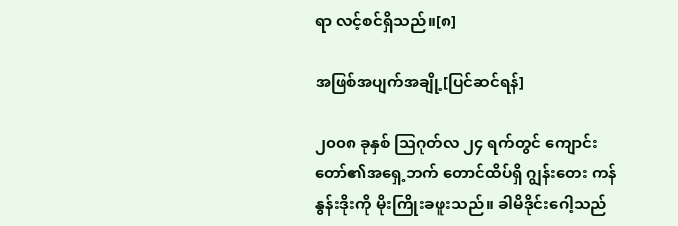ရာ လင့်စင်ရှိသည်။[၈]

အဖြစ်အပျက်အချို့[ပြင်ဆင်ရန်]

၂၀၀၈ ခုနှစ် ဩဂုတ်လ ၂၄ ရက်တွင် ကျောင်းတော်၏အရှေ့ဘက် တောင်ထိပ်ရှိ ဂျွန်းတေး ကန်နွန်းဒိုးကို မိုးကြိုးခဖူးသည်။ ခါမိဒိုင်းဂေါ့သည်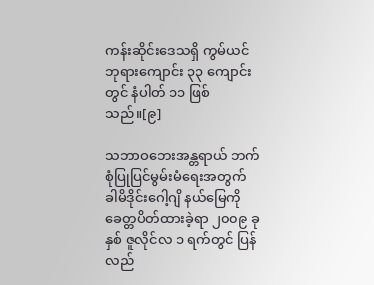ကန်းဆိုင်းဒေသရှိ ကွမ်ယင်ဘုရားကျောင်း ၃၃ ကျောင်းတွင် နံပါတ် ၁၁ ဖြစ်သည်။[၉]

သဘာဝဘေးအန္တရာယ် ဘက်စုံပြုပြင်မွမ်းမံရေးအတွက် ခါမိဒိုင်းဂေါ့ဂျိ နယ်မြေကို ခေတ္တပိတ်ထားခဲ့ရာ ၂၀၀၉ ခုနှစ် ဇူလိုင်လ ၁ ရက်တွင် ပြန်လည်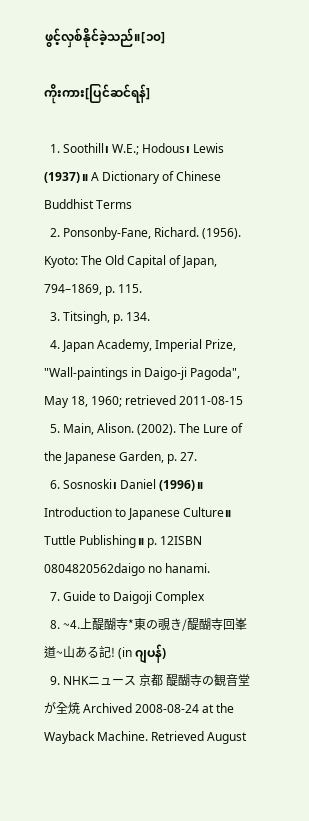ဖွင့်လှစ်နိုင်ခဲ့သည်။[၁၀]

ကိုးကား[ပြင်ဆင်ရန်]

  1. Soothill၊ W.E.; Hodous၊ Lewis (1937)။ A Dictionary of Chinese Buddhist Terms
  2. Ponsonby-Fane, Richard. (1956). Kyoto: The Old Capital of Japan, 794–1869, p. 115.
  3. Titsingh, p. 134.
  4. Japan Academy, Imperial Prize, "Wall-paintings in Daigo-ji Pagoda", May 18, 1960; retrieved 2011-08-15
  5. Main, Alison. (2002). The Lure of the Japanese Garden, p. 27.
  6. Sosnoski၊ Daniel (1996)။ Introduction to Japanese Culture။ Tuttle Publishing။ p. 12ISBN 0804820562daigo no hanami.
  7. Guide to Daigoji Complex
  8. ~4.上醍醐寺*東の覗き/醍醐寺回峯道~山ある記! (in ဂျပန်)
  9. NHKニュース 京都 醍醐寺の観音堂が全焼 Archived 2008-08-24 at the Wayback Machine. Retrieved August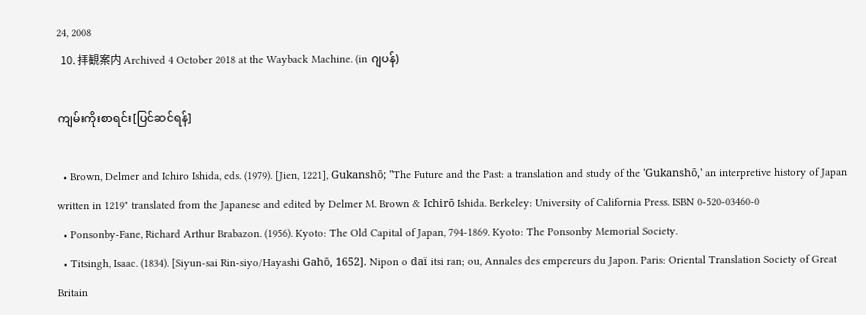24, 2008
  10. 拝観案内 Archived 4 October 2018 at the Wayback Machine. (in ဂျပန်)

ကျမ်းကိုးစာရင်း[ပြင်ဆင်ရန်]

  • Brown, Delmer and Ichiro Ishida, eds. (1979). [Jien, 1221], Gukanshō; "The Future and the Past: a translation and study of the 'Gukanshō,' an interpretive history of Japan written in 1219" translated from the Japanese and edited by Delmer M. Brown & Ichirō Ishida. Berkeley: University of California Press. ISBN 0-520-03460-0
  • Ponsonby-Fane, Richard Arthur Brabazon. (1956). Kyoto: The Old Capital of Japan, 794-1869. Kyoto: The Ponsonby Memorial Society.
  • Titsingh, Isaac. (1834). [Siyun-sai Rin-siyo/Hayashi Gahō, 1652]. Nipon o daï itsi ran; ou, Annales des empereurs du Japon. Paris: Oriental Translation Society of Great Britain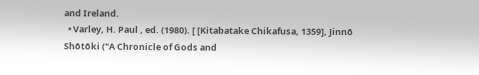and Ireland.
  • Varley, H. Paul , ed. (1980). [ [Kitabatake Chikafusa, 1359], Jinnō Shōtōki ("A Chronicle of Gods and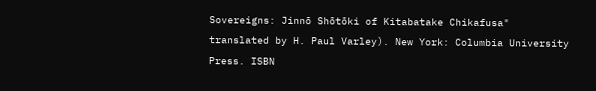Sovereigns: Jinnō Shōtōki of Kitabatake Chikafusa" translated by H. Paul Varley). New York: Columbia University Press. ISBN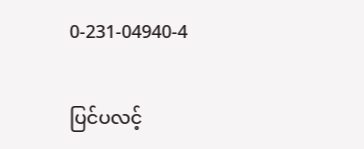0-231-04940-4

ပြင်ပလင့်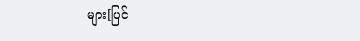များ[ပြင်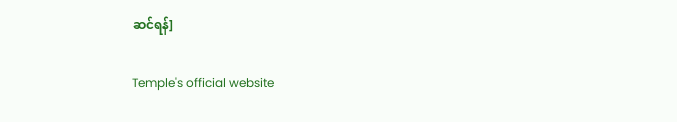ဆင်ရန်]

Temple's official website